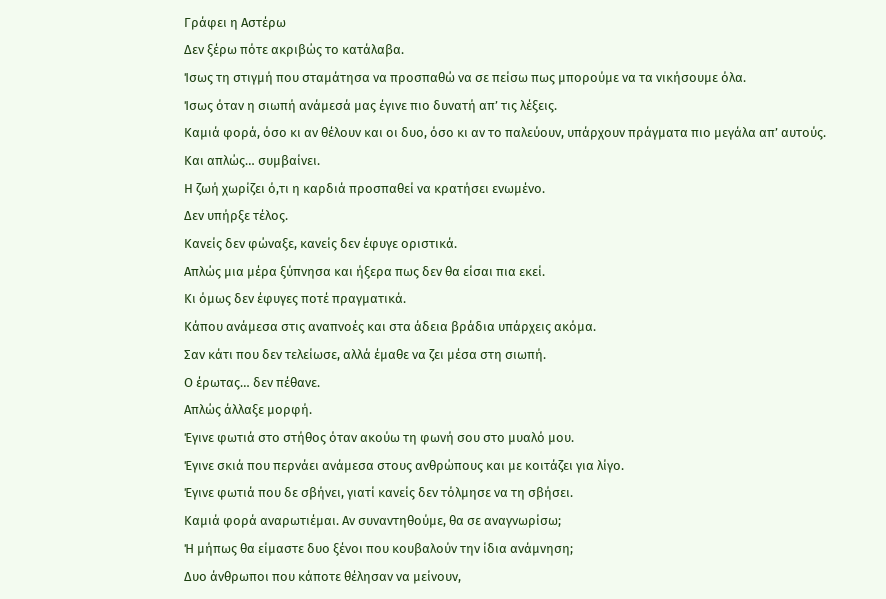Γράφει η Αστέρω
Δεν ξέρω πότε ακριβώς το κατάλαβα.
Ίσως τη στιγμή που σταμάτησα να προσπαθώ να σε πείσω πως μπορούμε να τα νικήσουμε όλα.
Ίσως όταν η σιωπή ανάμεσά μας έγινε πιο δυνατή απ’ τις λέξεις.
Καμιά φορά, όσο κι αν θέλουν και οι δυο, όσο κι αν το παλεύουν, υπάρχουν πράγματα πιο μεγάλα απ’ αυτούς.
Και απλώς… συμβαίνει.
Η ζωή χωρίζει ό,τι η καρδιά προσπαθεί να κρατήσει ενωμένο.
Δεν υπήρξε τέλος.
Κανείς δεν φώναξε, κανείς δεν έφυγε οριστικά.
Απλώς μια μέρα ξύπνησα και ήξερα πως δεν θα είσαι πια εκεί.
Κι όμως δεν έφυγες ποτέ πραγματικά.
Κάπου ανάμεσα στις αναπνοές και στα άδεια βράδια υπάρχεις ακόμα.
Σαν κάτι που δεν τελείωσε, αλλά έμαθε να ζει μέσα στη σιωπή.
Ο έρωτας… δεν πέθανε.
Απλώς άλλαξε μορφή.
Έγινε φωτιά στο στήθος όταν ακούω τη φωνή σου στο μυαλό μου.
Έγινε σκιά που περνάει ανάμεσα στους ανθρώπους και με κοιτάζει για λίγο.
Έγινε φωτιά που δε σβήνει, γιατί κανείς δεν τόλμησε να τη σβήσει.
Καμιά φορά αναρωτιέμαι. Aν συναντηθούμε, θα σε αναγνωρίσω;
Ή μήπως θα είμαστε δυο ξένοι που κουβαλούν την ίδια ανάμνηση;
Δυο άνθρωποι που κάποτε θέλησαν να μείνουν,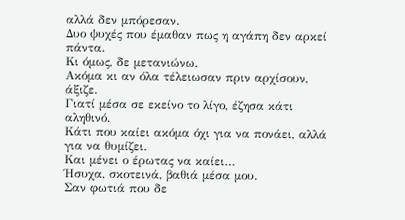αλλά δεν μπόρεσαν.
Δυο ψυχές που έμαθαν πως η αγάπη δεν αρκεί πάντα.
Κι όμως, δε μετανιώνω.
Ακόμα κι αν όλα τέλειωσαν πριν αρχίσουν, άξιζε.
Γιατί μέσα σε εκείνο το λίγο, έζησα κάτι αληθινό.
Κάτι που καίει ακόμα όχι για να πονάει, αλλά για να θυμίζει.
Και μένει ο έρωτας να καίει…
Ήσυχα, σκοτεινά, βαθιά μέσα μου.
Σαν φωτιά που δε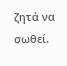ζητά να σωθεί.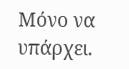Mόνο να υπάρχει.